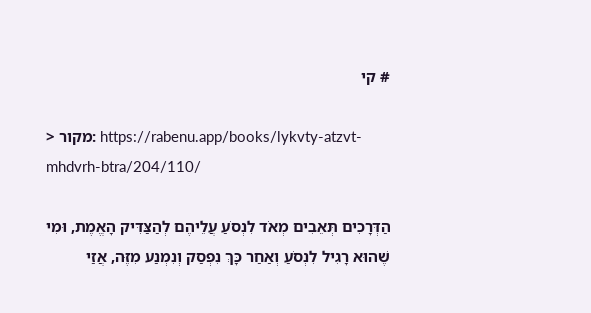# קי

> מקור: https://rabenu.app/books/lykvty-atzvt-mhdvrh-btra/204/110/

הַדְּרָכִים תְּאֵבִים מְאֹד לִנְסֹעַ עֲלֵיהֶם לְהַצַּדִּיק הָאֱמֶת, וּמִי שֶׁהוּא רָגִיל לִנְסֹעַ וְאַחַר כָּךְ נִפְסַק וְנִמְנַע מִזֶּה, אֲזַי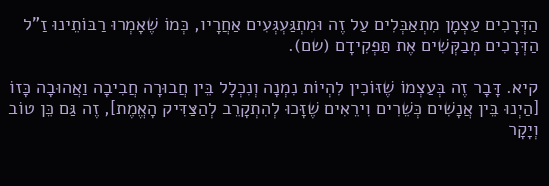הַדְּרָכִים עַצְמָן מִתְאַבְּלִים עַל זֶה וּמִתְגַּעְגְּעִים אַחֲרָיו, כְּמוֹ שֶׁאָמְרוּ רַבּוֹתֵינוּ זַ"ל הַדְּרָכִים מְבַקְּשִׁים אֶת תַּפְקִידָם (שם).

קיא. דָּבָר זֶה בְּעַצְמוֹ שֶׁזּוֹכִין לִהְיוֹת נִמְנָה וְנִכְלָל בֵּין חֲבוּרָה חֲבִיבָה וַאֲהוּבָה כָּזוֹ [הַיְנוּ בֵּין אֲנָשִׁים כְּשֵׁרִים וִירֵאִים שֶׁזָּכוּ לְהִתְקָרֵב לְהַצַּדִּיק הָאֱמֶת], זֶה גַּם כֵּן טוֹב וְיָקָר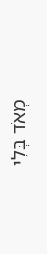מְאֹד בְּלִי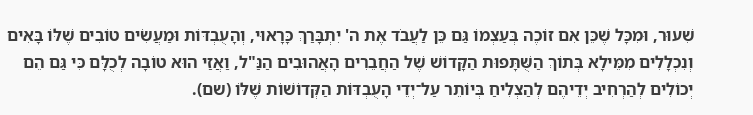שִׁעוּר, וּמִכָּל שֶׁכֵּן אִם זוֹכֶה בְּעַצְמוֹ גַּם כֵּן לַעֲבֹד אֶת ה' יִתְבָּרַךְ כָּרָאוּי, וְהָעֻבְדּוֹת וּמַעֲשִׂים טוֹבִים שֶׁלּוֹ בָּאִים וְנִכְלָלִים מִמֵּילָא בְּתוֹךְ הַשֻּׁתָּפוּת הַקָּדוֹשׁ שֶׁל הַחֲבֵרִים הָאֲהוּבִים הַנַּ"ל, וַאֲזַי הוּא טוֹבָה לְכֻלָּם כִּי גַּם הֵם יְכוֹלִים לְהַרְחִיב יְדֵיהֶם לְהַצְלִיחַ בְּיוֹתֵר עַל־יְדֵי הָעֻבְדּוֹת הַקְּדוֹשׁוֹת שֶׁלּוֹ (שם).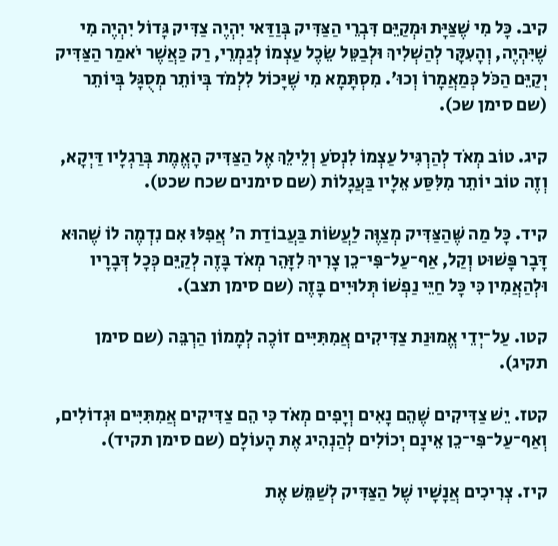קיב. כָּל מִי שֶׁצַּיָּת וּמְקַיֵּם דִּבְרֵי הַצַּדִּיק בְּוַדַּאי יִהְיֶה צַדִּיק גָּדוֹל יִהְיֶה מִי שֶׁיִּהְיֶה, וְהָעִקָּר לְהַשְׁלִיךְ וּלְבַטֵּל שֵׂכֶל עַצְמוֹ לְגַמְרֵי, רַק כַּאֲשֶׁר יֹאמַר הַצַּדִּיק יְקַיֵּם הַכֹּל כְּמַאֲמָרוֹ וְכוּ'. מִסְתָּמָא מִי שֶׁיָּכוֹל לִלְמֹד בְּיוֹתֵר מְסֻגָּל בְּיוֹתֵר (שם סימן שכ).

קיג. טוֹב מְאֹד לְהַרְגִּיל עַצְמוֹ לִנְסֹעַ וְלֵילֵךְ אֶל הַצַּדִּיק הָאֱמֶת בְּרַגְלָיו דַּיְקָא, וְזֶה טוֹב יוֹתֵר מִלִּסַּע אֵלָיו בַּעֲגָלוֹת (שם סימנים שכח שכט).

קיד. כָּל מַה שֶּׁהַצַּדִּיק מְצַוֶּה לַעֲשׂוֹת בַּעֲבוֹדַת ה' אֲפִלּוּ אִם נִדְמֶה לוֹ שֶׁהוּא דָּבָר פָּשׁוּט וְקַל, אַף־עַל־פִּי־כֵן צָרִיךְ לִזָּהֵר מְאֹד בָּזֶה לְקַיֵּם כְּכָל דְּבָרָיו וּלְהַאֲמִין כִּי כָּל חַיֵּי נַפְשׁוֹ תְּלוּיִים בָּזֶה (שם סימן תצב).

קטו. עַל־יְדֵי אֱמוּנַת צַדִּיקִים אֲמִתִּיִּים זוֹכֶה לְמָמוֹן הַרְבֵּה (שם סימן תקיג).

קטז. יֵשׁ צַדִּיקִים שֶׁהֵם נָאִים וְיָפִים מְאֹד כִּי הֵם צַדִּיקִים אֲמִתִּיִּים וּגְדוֹלִים, וְאַף־עַל־פִּי־כֵן אֵינָם יְכוֹלִים לְהַנְהִיג אֶת הָעוֹלָם (שם סימן תקיד).

קיז. צְרִיכִים אֲנָשָׁיו שֶׁל הַצַּדִּיק לְשַׁמֵּשׁ אֶת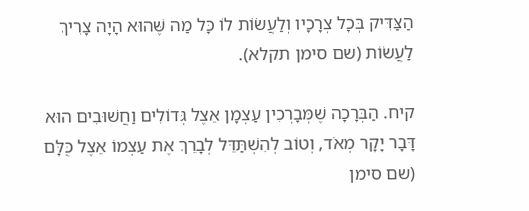הַצַּדִּיק בְּכָל צְרָכָיו וְלַעֲשׂוֹת לוֹ כָּל מַה שֶּׁהוּא הָיָה צָרִיךְ לַעֲשׂוֹת (שם סימן תקלא).

קיח. הַבְּרָכָה שֶׁמְּבָרְכִין עַצְמָן אֵצֶל גְּדוֹלִים וַחֲשׁוּבִים הוּא דָּבָר יָקָר מְאֹד, וְטוֹב לְהִשְׁתַּדֵּל לְבָרֵךְ אֶת עַצְמוֹ אֵצֶל כֻּלָּם (שם סימן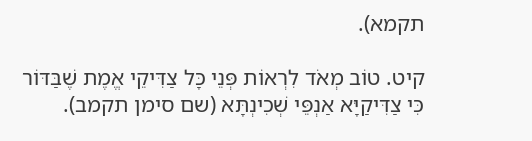תקמא).

קיט. טוֹב מְאֹד לִרְאוֹת פְּנֵי כָּל צַדִּיקֵי אֱמֶת שֶׁבַּדּוֹר כִּי צַדִּיקַיָּא אַנְפֵּי שְׁכִינְתָּא (שם סימן תקמב).